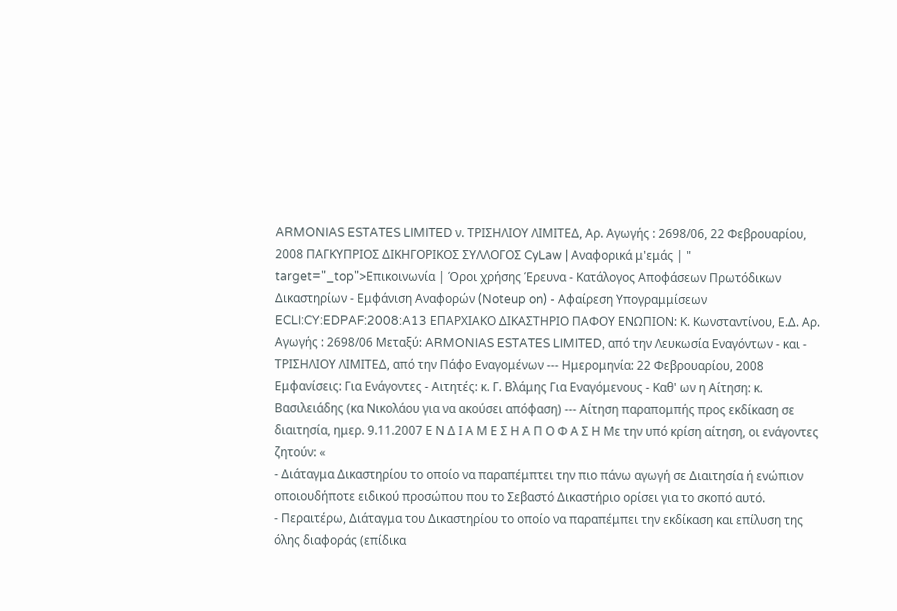ARMONIAS ESTATES LIMITED ν. ΤΡΙΣΗΛΙΟΥ ΛΙΜΙΤΕΔ, Αρ. Αγωγής : 2698/06, 22 Φεβρουαρίου, 2008 ΠΑΓΚΥΠΡΙΟΣ ΔΙΚΗΓΟΡΙΚΟΣ ΣΥΛΛΟΓΟΣ CyLaw | Αναφορικά μ'εμάς | " target="_top">Επικοινωνία | Όροι χρήσης Έρευνα - Κατάλογος Αποφάσεων Πρωτόδικων Δικαστηρίων - Εμφάνιση Αναφορών (Noteup on) - Αφαίρεση Υπογραμμίσεων ECLI:CY:EDPAF:2008:A13 ΕΠΑΡΧΙΑΚΟ ΔΙΚΑΣΤΗΡΙΟ ΠΑΦΟΥ ΕΝΩΠΙΟΝ: Κ. Κωνσταντίνου, Ε.Δ. Αρ. Αγωγής : 2698/06 Μεταξύ: ARMONIAS ESTATES LIMITED, από την Λευκωσία Εναγόντων - και - ΤΡΙΣΗΛΙΟΥ ΛΙΜΙΤΕΔ, από την Πάφο Εναγομένων --- Ημερομηνία: 22 Φεβρουαρίου, 2008 Εμφανίσεις: Για Ενάγοντες - Αιτητές: κ. Γ. Βλάμης Για Εναγόμενους - Καθ' ων η Αίτηση: κ. Βασιλειάδης (κα Νικολάου για να ακούσει απόφαση) --- Αίτηση παραπομπής προς εκδίκαση σε διαιτησία, ημερ. 9.11.2007 Ε Ν Δ Ι Α Μ Ε Σ Η Α Π Ο Φ Α Σ Η Με την υπό κρίση αίτηση, οι ενάγοντες ζητούν: «
- Διάταγμα Δικαστηρίου το οποίο να παραπέμπτει την πιο πάνω αγωγή σε Διαιτησία ή ενώπιον οποιουδήποτε ειδικού προσώπου που το Σεβαστό Δικαστήριο ορίσει για το σκοπό αυτό.
- Περαιτέρω, Διάταγμα του Δικαστηρίου το οποίο να παραπέμπει την εκδίκαση και επίλυση της όλης διαφοράς (επίδικα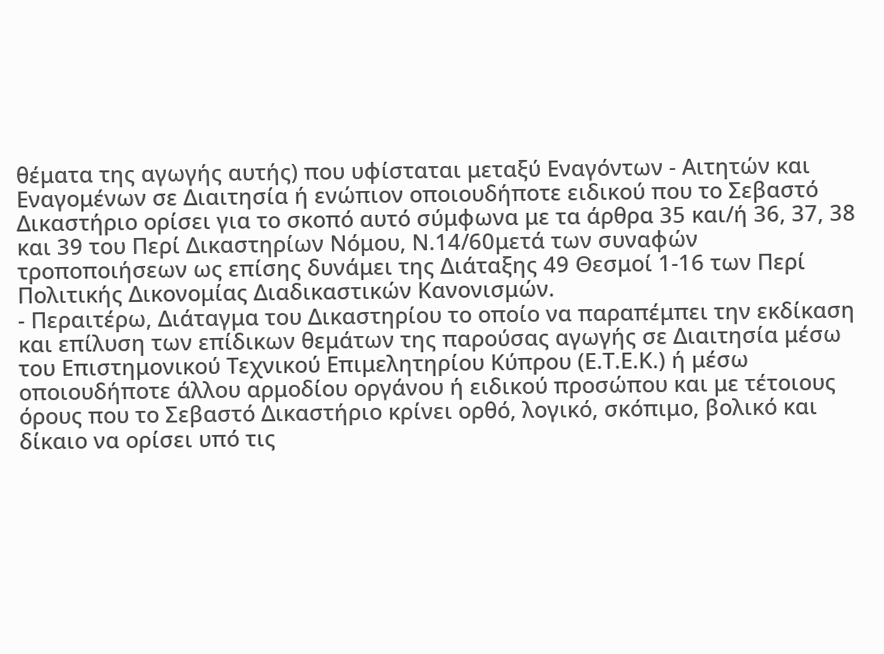θέματα της αγωγής αυτής) που υφίσταται μεταξύ Εναγόντων - Αιτητών και Εναγομένων σε Διαιτησία ή ενώπιον οποιουδήποτε ειδικού που το Σεβαστό Δικαστήριο ορίσει για το σκοπό αυτό σύμφωνα με τα άρθρα 35 και/ή 36, 37, 38 και 39 του Περί Δικαστηρίων Νόμου, Ν.14/60μετά των συναφών τροποποιήσεων ως επίσης δυνάμει της Διάταξης 49 Θεσμοί 1-16 των Περί Πολιτικής Δικονομίας Διαδικαστικών Κανονισμών.
- Περαιτέρω, Διάταγμα του Δικαστηρίου το οποίο να παραπέμπει την εκδίκαση και επίλυση των επίδικων θεμάτων της παρούσας αγωγής σε Διαιτησία μέσω του Επιστημονικού Τεχνικού Επιμελητηρίου Κύπρου (Ε.Τ.Ε.Κ.) ή μέσω οποιουδήποτε άλλου αρμοδίου οργάνου ή ειδικού προσώπου και με τέτοιους όρους που το Σεβαστό Δικαστήριο κρίνει ορθό, λογικό, σκόπιμο, βολικό και δίκαιο να ορίσει υπό τις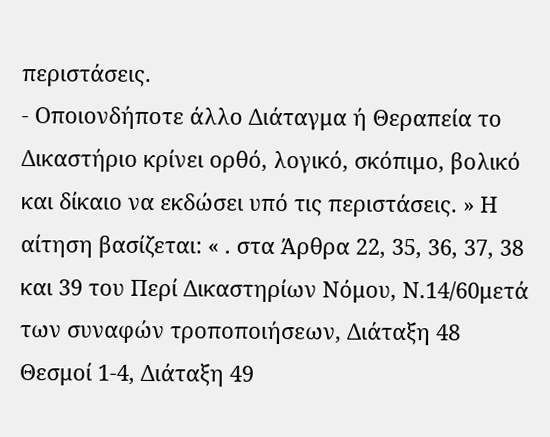περιστάσεις.
- Οποιονδήποτε άλλο Διάταγμα ή Θεραπεία το Δικαστήριο κρίνει ορθό, λογικό, σκόπιμο, βολικό και δίκαιο να εκδώσει υπό τις περιστάσεις. » Η αίτηση βασίζεται: « . στα Άρθρα 22, 35, 36, 37, 38 και 39 του Περί Δικαστηρίων Νόμου, Ν.14/60μετά των συναφών τροποποιήσεων, Διάταξη 48 Θεσμοί 1-4, Διάταξη 49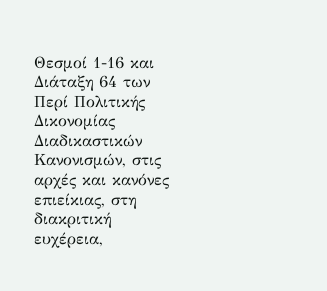Θεσμοί 1-16 και Διάταξη 64 των Περί Πολιτικής Δικονομίας Διαδικαστικών Κανονισμών, στις αρχές και κανόνες επιείκιας, στη διακριτική ευχέρεια,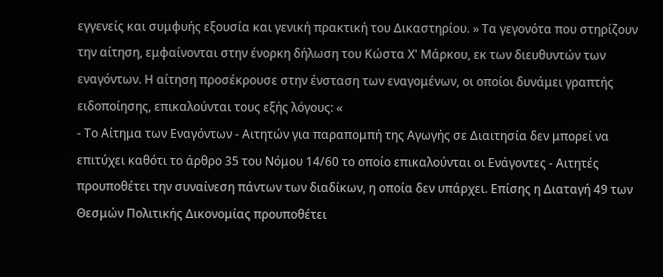εγγενείς και συμφυής εξουσία και γενική πρακτική του Δικαστηρίου. » Τα γεγονότα που στηρίζουν την αίτηση, εμφαίνονται στην ένορκη δήλωση του Κώστα Χ' Μάρκου, εκ των διευθυντών των εναγόντων. Η αίτηση προσέκρουσε στην ένσταση των εναγομένων, οι οποίοι δυνάμει γραπτής ειδοποίησης, επικαλούνται τους εξής λόγους: «
- Το Αίτημα των Εναγόντων - Αιτητών για παραπομπή της Αγωγής σε Διαιτησία δεν μπορεί να επιτύχει καθότι το άρθρο 35 του Νόμου 14/60 το οποίο επικαλούνται οι Ενάγοντες - Αιτητές προυποθέτει την συναίνεση πάντων των διαδίκων, η οποία δεν υπάρχει. Επίσης η Διαταγή 49 των Θεσμών Πολιτικής Δικονομίας προυποθέτει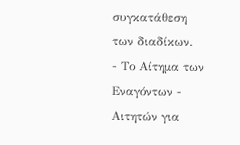συγκατάθεση των διαδίκων.
- Το Αίτημα των Εναγόντων - Αιτητών για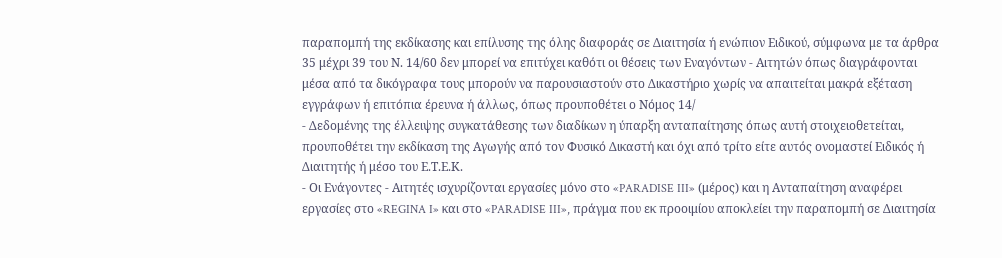παραπομπή της εκδίκασης και επίλυσης της όλης διαφοράς σε Διαιτησία ή ενώπιον Ειδικού, σύμφωνα με τα άρθρα 35 μέχρι 39 του Ν. 14/60 δεν μπορεί να επιτύχει καθότι οι θέσεις των Εναγόντων - Αιτητών όπως διαγράφονται μέσα από τα δικόγραφα τους μπορούν να παρουσιαστούν στο Δικαστήριο χωρίς να απαιτείται μακρά εξέταση εγγράφων ή επιτόπια έρευνα ή άλλως, όπως προυποθέτει ο Νόμος 14/
- Δεδομένης της έλλειψης συγκατάθεσης των διαδίκων η ύπαρξη ανταπαίτησης όπως αυτή στοιχειοθετείται, προυποθέτει την εκδίκαση της Αγωγής από τον Φυσικό Δικαστή και όχι από τρίτο είτε αυτός ονομαστεί Ειδικός ή Διαιτητής ή μέσο του Ε.Τ.Ε.Κ.
- Οι Ενάγοντες - Αιτητές ισχυρίζονται εργασίες μόνο στο «PARADISE III» (μέρος) και η Ανταπαίτηση αναφέρει εργασίες στο «REGINA I» και στο «PARADISE III», πράγμα που εκ προοιμίου αποκλείει την παραπομπή σε Διαιτησία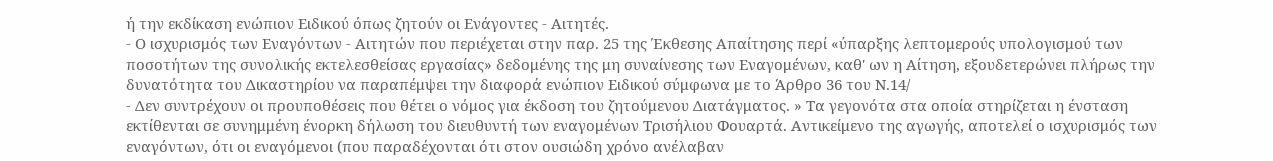ή την εκδίκαση ενώπιον Ειδικού όπως ζητούν οι Ενάγοντες - Αιτητές.
- Ο ισχυρισμός των Εναγόντων - Αιτητών που περιέχεται στην παρ. 25 της Έκθεσης Απαίτησης περί «ύπαρξης λεπτομερούς υπολογισμού των ποσοτήτων της συνολικής εκτελεσθείσας εργασίας» δεδομένης της μη συναίνεσης των Εναγομένων, καθ' ων η Αίτηση, εξουδετερώνει πλήρως την δυνατότητα του Δικαστηρίου να παραπέμψει την διαφορά ενώπιον Ειδικού σύμφωνα με το Άρθρο 36 του Ν.14/
- Δεν συντρέχουν οι προυποθέσεις που θέτει ο νόμος για έκδοση του ζητούμενου Διατάγματος. » Τα γεγονότα στα οποία στηρίζεται η ένσταση εκτίθενται σε συνημμένη ένορκη δήλωση του διευθυντή των εναγομένων Τρισήλιου Φουαρτά. Αντικείμενο της αγωγής, αποτελεί ο ισχυρισμός των εναγόντων, ότι οι εναγόμενοι (που παραδέχονται ότι στον ουσιώδη χρόνο ανέλαβαν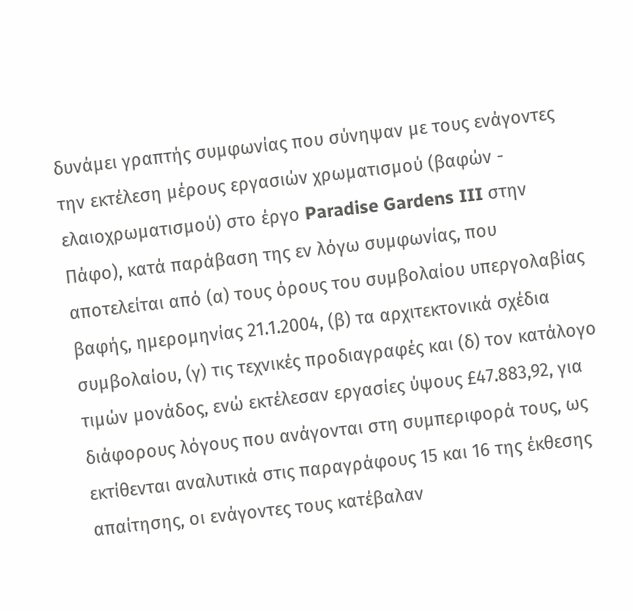δυνάμει γραπτής συμφωνίας που σύνηψαν με τους ενάγοντες την εκτέλεση μέρους εργασιών χρωματισμού (βαφών - ελαιοχρωματισμού) στο έργο Paradise Gardens III στην Πάφο), κατά παράβαση της εν λόγω συμφωνίας, που αποτελείται από (α) τους όρους του συμβολαίου υπεργολαβίας βαφής, ημερομηνίας 21.1.2004, (β) τα αρχιτεκτονικά σχέδια συμβολαίου, (γ) τις τεχνικές προδιαγραφές και (δ) τον κατάλογο τιμών μονάδος, ενώ εκτέλεσαν εργασίες ύψους £47.883,92, για διάφορους λόγους που ανάγονται στη συμπεριφορά τους, ως εκτίθενται αναλυτικά στις παραγράφους 15 και 16 της έκθεσης απαίτησης, οι ενάγοντες τους κατέβαλαν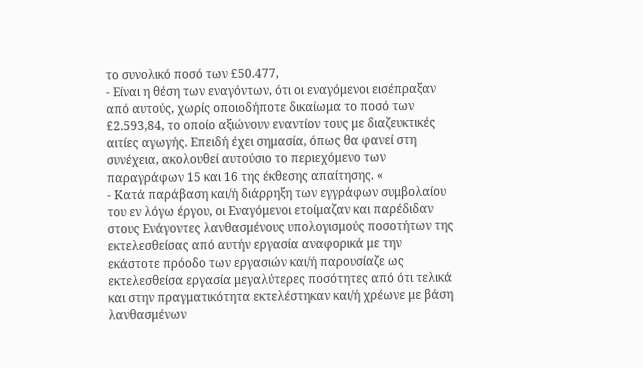το συνολικό ποσό των £50.477,
- Είναι η θέση των εναγόντων, ότι οι εναγόμενοι εισέπραξαν από αυτούς, χωρίς οποιοδήποτε δικαίωμα το ποσό των £2.593,84, το οποίο αξιώνουν εναντίον τους με διαζευκτικές αιτίες αγωγής. Επειδή έχει σημασία, όπως θα φανεί στη συνέχεια, ακολουθεί αυτούσιο το περιεχόμενο των παραγράφων 15 και 16 της έκθεσης απαίτησης. «
- Κατά παράβαση και/ή διάρρηξη των εγγράφων συμβολαίου του εν λόγω έργου, οι Εναγόμενοι ετοίμαζαν και παρέδιδαν στους Ενάγοντες λανθασμένους υπολογισμούς ποσοτήτων της εκτελεσθείσας από αυτήν εργασία αναφορικά με την εκάστοτε πρόοδο των εργασιών και/ή παρουσίαζε ως εκτελεσθείσα εργασία μεγαλύτερες ποσότητες από ότι τελικά και στην πραγματικότητα εκτελέστηκαν και/ή χρέωνε με βάση λανθασμένων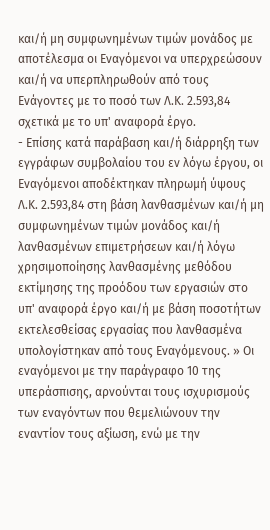και/ή μη συμφωνημένων τιμών μονάδος με αποτέλεσμα οι Εναγόμενοι να υπερχρεώσουν και/ή να υπερπληρωθούν από τους Ενάγοντες με το ποσό των Λ.Κ. 2.593,84 σχετικά με το υπ' αναφορά έργο.
- Επίσης κατά παράβαση και/ή διάρρηξη των εγγράφων συμβολαίου του εν λόγω έργου, οι Εναγόμενοι αποδέκτηκαν πληρωμή ύψους Λ.Κ. 2.593,84 στη βάση λανθασμένων και/ή μη συμφωνημένων τιμών μονάδος και/ή λανθασμένων επιμετρήσεων και/ή λόγω χρησιμοποίησης λανθασμένης μεθόδου εκτίμησης της προόδου των εργασιών στο υπ' αναφορά έργο και/ή με βάση ποσοτήτων εκτελεσθείσας εργασίας που λανθασμένα υπολογίστηκαν από τους Εναγόμενους. » Οι εναγόμενοι με την παράγραφο 10 της υπεράσπισης, αρνούνται τους ισχυρισμούς των εναγόντων που θεμελιώνουν την εναντίον τους αξίωση, ενώ με την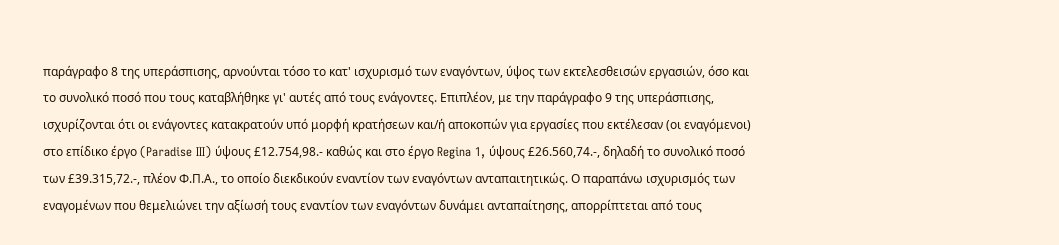παράγραφο 8 της υπεράσπισης, αρνούνται τόσο το κατ' ισχυρισμό των εναγόντων, ύψος των εκτελεσθεισών εργασιών, όσο και το συνολικό ποσό που τους καταβλήθηκε γι' αυτές από τους ενάγοντες. Επιπλέον, με την παράγραφο 9 της υπεράσπισης, ισχυρίζονται ότι οι ενάγοντες κατακρατούν υπό μορφή κρατήσεων και/ή αποκοπών για εργασίες που εκτέλεσαν (οι εναγόμενοι) στο επίδικο έργο (Paradise III) ύψους £12.754,98.- καθώς και στο έργο Regina 1, ύψους £26.560,74.-, δηλαδή το συνολικό ποσό των £39.315,72.-, πλέον Φ.Π.Α., το οποίο διεκδικούν εναντίον των εναγόντων ανταπαιτητικώς. Ο παραπάνω ισχυρισμός των εναγομένων που θεμελιώνει την αξίωσή τους εναντίον των εναγόντων δυνάμει ανταπαίτησης, απορρίπτεται από τους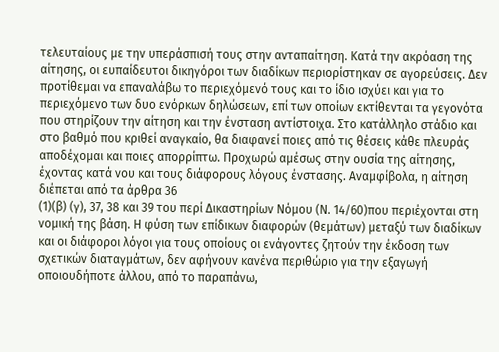τελευταίους με την υπεράσπισή τους στην ανταπαίτηση. Κατά την ακρόαση της αίτησης, οι ευπαίδευτοι δικηγόροι των διαδίκων περιορίστηκαν σε αγορεύσεις. Δεν προτίθεμαι να επαναλάβω το περιεχόμενό τους και το ίδιο ισχύει και για το περιεχόμενο των δυο ενόρκων δηλώσεων, επί των οποίων εκτίθενται τα γεγονότα που στηρίζουν την αίτηση και την ένσταση αντίστοιχα. Στο κατάλληλο στάδιο και στο βαθμό που κριθεί αναγκαίο, θα διαφανεί ποιες από τις θέσεις κάθε πλευράς αποδέχομαι και ποιες απορρίπτω. Προχωρώ αμέσως στην ουσία της αίτησης, έχοντας κατά νου και τους διάφορους λόγους ένστασης. Αναμφίβολα, η αίτηση διέπεται από τα άρθρα 36
(1)(β) (γ), 37, 38 και 39 του περί Δικαστηρίων Νόμου (Ν. 14/60)που περιέχονται στη νομική της βάση. Η φύση των επίδικων διαφορών (θεμάτων) μεταξύ των διαδίκων και οι διάφοροι λόγοι για τους οποίους οι ενάγοντες ζητούν την έκδοση των σχετικών διαταγμάτων, δεν αφήνουν κανένα περιθώριο για την εξαγωγή οποιουδήποτε άλλου, από το παραπάνω,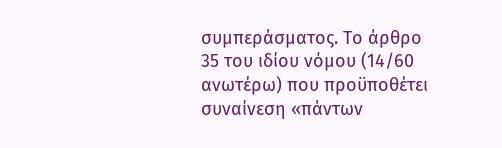συμπεράσματος. Το άρθρο 35 του ιδίου νόμου (14/60 ανωτέρω) που προϋποθέτει συναίνεση «πάντων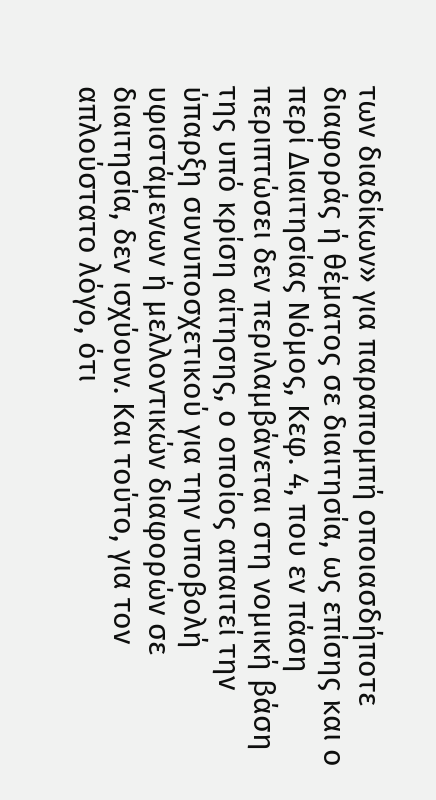των διαδίκων» για παραπομπή οποιασδήποτε διαφοράς ή θέματος σε διαιτησία, ως επίσης και ο περί Διαιτησίας Νόμος, Κεφ. 4, που εν πάση περιπτώσει δεν περιλαμβάνεται στη νομική βάση της υπό κρίση αίτησης, ο οποίος απαιτεί την ύπαρξη συνυποσχετικού για την υποβολή υφιστάμενων ή μελλοντικών διαφορών σε διαιτησία, δεν ισχύουν. Και τούτο, για τον απλούστατο λόγο, ότι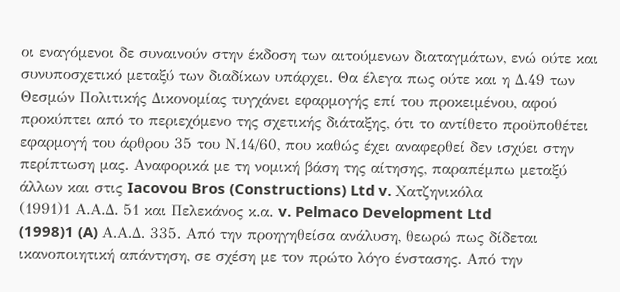οι εναγόμενοι δε συναινούν στην έκδοση των αιτούμενων διαταγμάτων, ενώ ούτε και συνυποσχετικό μεταξύ των διαδίκων υπάρχει. Θα έλεγα πως ούτε και η Δ.49 των Θεσμών Πολιτικής Δικονομίας τυγχάνει εφαρμογής επί του προκειμένου, αφού προκύπτει από το περιεχόμενο της σχετικής διάταξης, ότι το αντίθετο προϋποθέτει εφαρμογή του άρθρου 35 του Ν.14/60, που καθώς έχει αναφερθεί δεν ισχύει στην περίπτωση μας. Αναφορικά με τη νομική βάση της αίτησης, παραπέμπω μεταξύ άλλων και στις Iacovou Bros (Constructions) Ltd v. Χατζηνικόλα
(1991)1 Α.Α.Δ. 51 και Πελεκάνος κ.α. v. Pelmaco Development Ltd
(1998)1 (A) Α.Α.Δ. 335. Από την προηγηθείσα ανάλυση, θεωρώ πως δίδεται ικανοποιητική απάντηση, σε σχέση με τον πρώτο λόγο ένστασης. Από την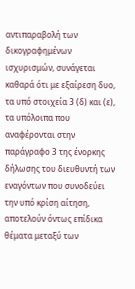αντιπαραβολή των δικογραφημένων ισχυρισμών, συνάγεται καθαρά ότι με εξαίρεση δυο, τα υπό στοιχεία 3 (δ) και (ε), τα υπόλοιπα που αναφέρονται στην παράγραφο 3 της ένορκης δήλωσης του διευθυντή των εναγόντων που συνοδεύει την υπό κρίση αίτηση, αποτελούν όντως επίδικα θέματα μεταξύ των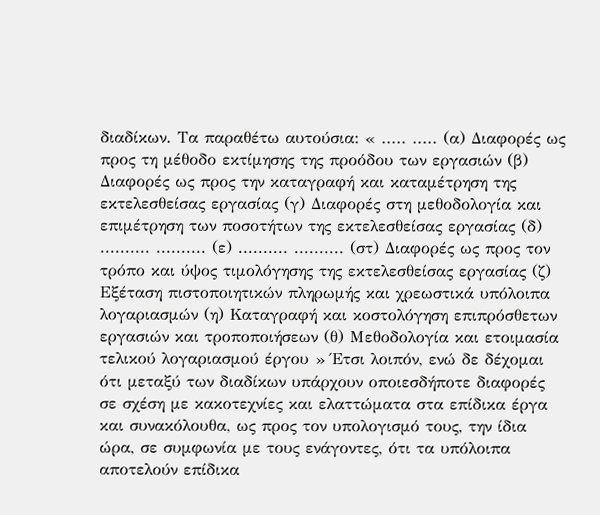διαδίκων. Τα παραθέτω αυτούσια: « ..... ..... (α) Διαφορές ως προς τη μέθοδο εκτίμησης της προόδου των εργασιών (β) Διαφορές ως προς την καταγραφή και καταμέτρηση της εκτελεσθείσας εργασίας (γ) Διαφορές στη μεθοδολογία και επιμέτρηση των ποσοτήτων της εκτελεσθείσας εργασίας (δ) .......... .......... (ε) .......... .......... (στ) Διαφορές ως προς τον τρόπο και ύψος τιμολόγησης της εκτελεσθείσας εργασίας (ζ) Εξέταση πιστοποιητικών πληρωμής και χρεωστικά υπόλοιπα λογαριασμών (η) Καταγραφή και κοστολόγηση επιπρόσθετων εργασιών και τροποποιήσεων (θ) Μεθοδολογία και ετοιμασία τελικού λογαριασμού έργου » Έτσι λοιπόν, ενώ δε δέχομαι ότι μεταξύ των διαδίκων υπάρχουν οποιεσδήποτε διαφορές σε σχέση με κακοτεχνίες και ελαττώματα στα επίδικα έργα και συνακόλουθα, ως προς τον υπολογισμό τους, την ίδια ώρα, σε συμφωνία με τους ενάγοντες, ότι τα υπόλοιπα αποτελούν επίδικα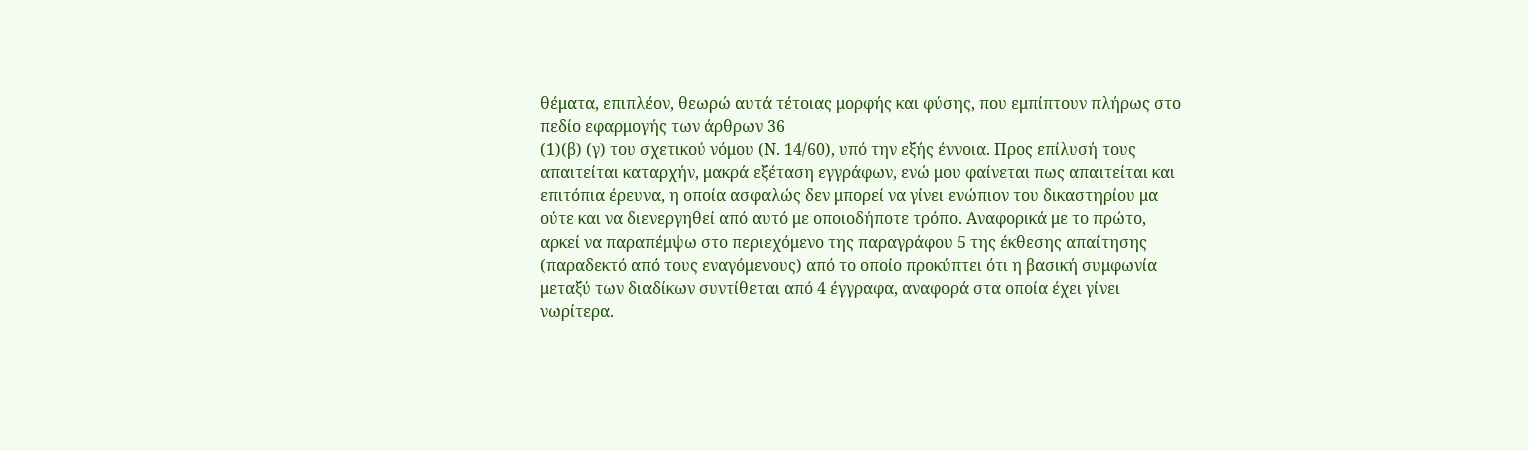θέματα, επιπλέον, θεωρώ αυτά τέτοιας μορφής και φύσης, που εμπίπτουν πλήρως στο πεδίο εφαρμογής των άρθρων 36
(1)(β) (γ) του σχετικού νόμου (Ν. 14/60), υπό την εξής έννοια. Προς επίλυσή τους απαιτείται καταρχήν, μακρά εξέταση εγγράφων, ενώ μου φαίνεται πως απαιτείται και επιτόπια έρευνα, η οποία ασφαλώς δεν μπορεί να γίνει ενώπιον του δικαστηρίου μα ούτε και να διενεργηθεί από αυτό με οποιοδήποτε τρόπο. Αναφορικά με το πρώτο, αρκεί να παραπέμψω στο περιεχόμενο της παραγράφου 5 της έκθεσης απαίτησης (παραδεκτό από τους εναγόμενους) από το οποίο προκύπτει ότι η βασική συμφωνία μεταξύ των διαδίκων συντίθεται από 4 έγγραφα, αναφορά στα οποία έχει γίνει νωρίτερα.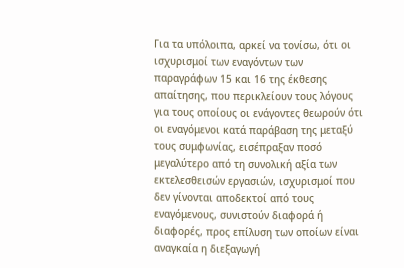Για τα υπόλοιπα, αρκεί να τονίσω, ότι οι ισχυρισμοί των εναγόντων των παραγράφων 15 και 16 της έκθεσης απαίτησης, που περικλείουν τους λόγους για τους οποίους οι ενάγοντες θεωρούν ότι οι εναγόμενοι κατά παράβαση της μεταξύ τους συμφωνίας, εισέπραξαν ποσό μεγαλύτερο από τη συνολική αξία των εκτελεσθεισών εργασιών, ισχυρισμοί που δεν γίνονται αποδεκτοί από τους εναγόμενους, συνιστούν διαφορά ή διαφορές, προς επίλυση των οποίων είναι αναγκαία η διεξαγωγή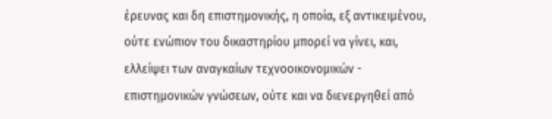έρευνας και δη επιστημονικής, η οποία, εξ αντικειμένου, ούτε ενώπιον του δικαστηρίου μπορεί να γίνει, και, ελλείψει των αναγκαίων τεχνοοικονομικών - επιστημονικών γνώσεων, ούτε και να διενεργηθεί από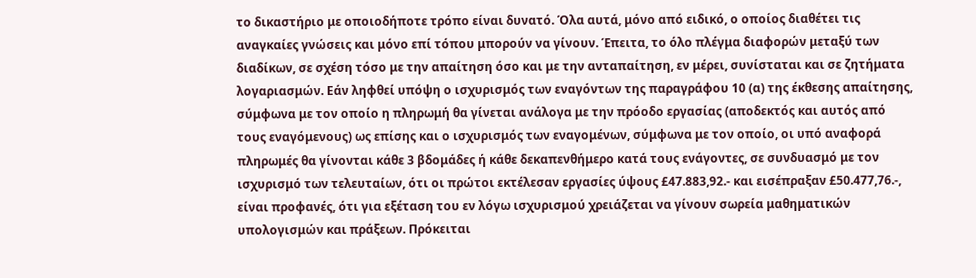το δικαστήριο με οποιοδήποτε τρόπο είναι δυνατό. Όλα αυτά, μόνο από ειδικό, ο οποίος διαθέτει τις αναγκαίες γνώσεις και μόνο επί τόπου μπορούν να γίνουν. Έπειτα, το όλο πλέγμα διαφορών μεταξύ των διαδίκων, σε σχέση τόσο με την απαίτηση όσο και με την ανταπαίτηση, εν μέρει, συνίσταται και σε ζητήματα λογαριασμών. Εάν ληφθεί υπόψη ο ισχυρισμός των εναγόντων της παραγράφου 10 (α) της έκθεσης απαίτησης, σύμφωνα με τον οποίο η πληρωμή θα γίνεται ανάλογα με την πρόοδο εργασίας (αποδεκτός και αυτός από τους εναγόμενους) ως επίσης και ο ισχυρισμός των εναγομένων, σύμφωνα με τον οποίο, οι υπό αναφορά πληρωμές θα γίνονται κάθε 3 βδομάδες ή κάθε δεκαπενθήμερο κατά τους ενάγοντες, σε συνδυασμό με τον ισχυρισμό των τελευταίων, ότι οι πρώτοι εκτέλεσαν εργασίες ύψους £47.883,92.- και εισέπραξαν £50.477,76.-, είναι προφανές, ότι για εξέταση του εν λόγω ισχυρισμού χρειάζεται να γίνουν σωρεία μαθηματικών υπολογισμών και πράξεων. Πρόκειται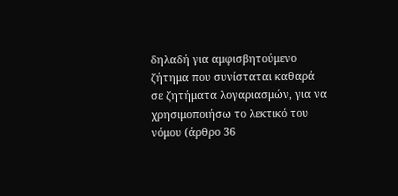δηλαδή για αμφισβητούμενο ζήτημα που συνίσταται καθαρά σε ζητήματα λογαριασμών, για να χρησιμοποιήσω το λεκτικό του νόμου (άρθρο 36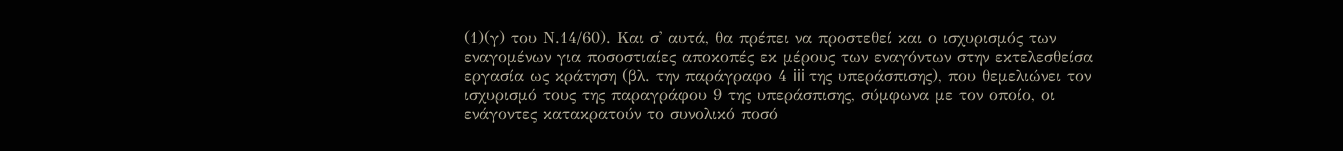(1)(γ) του Ν.14/60). Και σ' αυτά, θα πρέπει να προστεθεί και ο ισχυρισμός των εναγομένων για ποσοστιαίες αποκοπές εκ μέρους των εναγόντων στην εκτελεσθείσα εργασία ως κράτηση (βλ. την παράγραφο 4 iii της υπεράσπισης), που θεμελιώνει τον ισχυρισμό τους της παραγράφου 9 της υπεράσπισης, σύμφωνα με τον οποίο, οι ενάγοντες κατακρατούν το συνολικό ποσό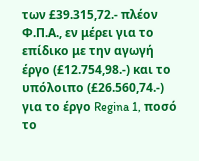των £39.315,72.- πλέον Φ.Π.Α., εν μέρει για το επίδικο με την αγωγή έργο (£12.754,98.-) και το υπόλοιπο (£26.560,74.-) για το έργο Regina 1, ποσό το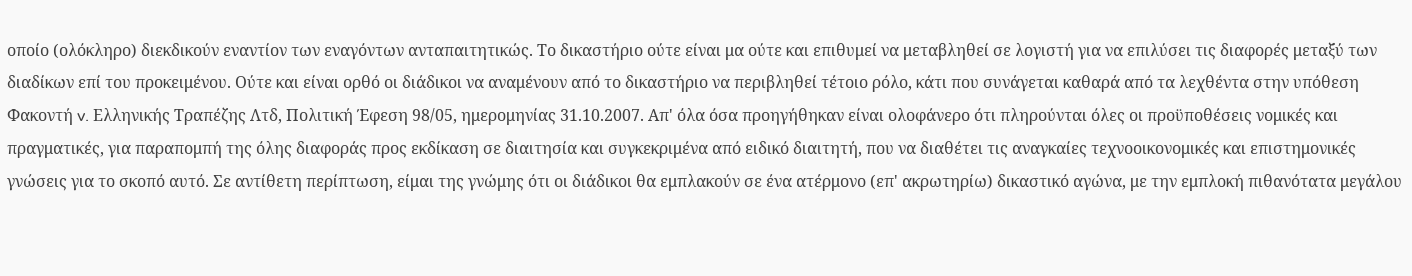οποίο (ολόκληρο) διεκδικούν εναντίον των εναγόντων ανταπαιτητικώς. Το δικαστήριο ούτε είναι μα ούτε και επιθυμεί να μεταβληθεί σε λογιστή για να επιλύσει τις διαφορές μεταξύ των διαδίκων επί του προκειμένου. Ούτε και είναι ορθό οι διάδικοι να αναμένουν από το δικαστήριο να περιβληθεί τέτοιο ρόλο, κάτι που συνάγεται καθαρά από τα λεχθέντα στην υπόθεση Φακοντή v. Ελληνικής Τραπέζης Λτδ, Πολιτική Έφεση 98/05, ημερομηνίας 31.10.2007. Απ' όλα όσα προηγήθηκαν είναι ολοφάνερο ότι πληρούνται όλες οι προϋποθέσεις νομικές και πραγματικές, για παραπομπή της όλης διαφοράς προς εκδίκαση σε διαιτησία και συγκεκριμένα από ειδικό διαιτητή, που να διαθέτει τις αναγκαίες τεχνοοικονομικές και επιστημονικές γνώσεις για το σκοπό αυτό. Σε αντίθετη περίπτωση, είμαι της γνώμης ότι οι διάδικοι θα εμπλακούν σε ένα ατέρμονο (επ' ακρωτηρίω) δικαστικό αγώνα, με την εμπλοκή πιθανότατα μεγάλου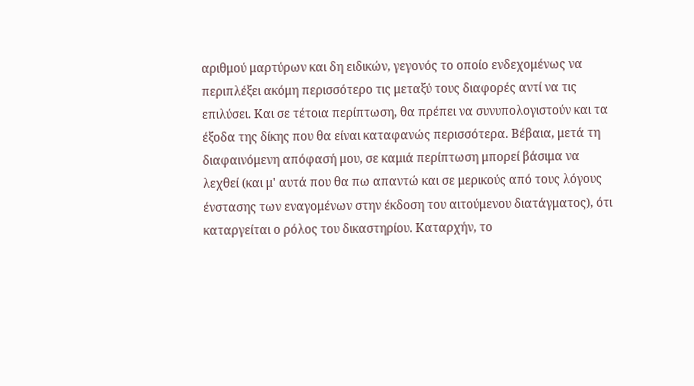αριθμού μαρτύρων και δη ειδικών, γεγονός το οποίο ενδεχομένως να περιπλέξει ακόμη περισσότερο τις μεταξύ τους διαφορές αντί να τις επιλύσει. Και σε τέτοια περίπτωση, θα πρέπει να συνυπολογιστούν και τα έξοδα της δίκης που θα είναι καταφανώς περισσότερα. Βέβαια, μετά τη διαφαινόμενη απόφασή μου, σε καμιά περίπτωση μπορεί βάσιμα να λεχθεί (και μ' αυτά που θα πω απαντώ και σε μερικούς από τους λόγους ένστασης των εναγομένων στην έκδοση του αιτούμενου διατάγματος), ότι καταργείται ο ρόλος του δικαστηρίου. Καταρχήν, το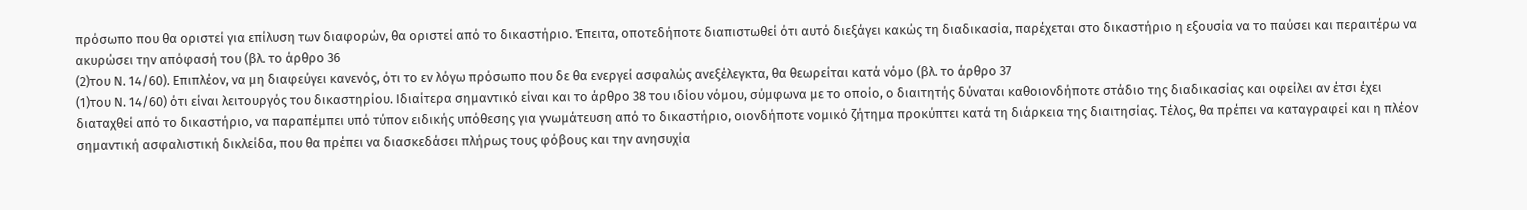πρόσωπο που θα οριστεί για επίλυση των διαφορών, θα οριστεί από το δικαστήριο. Έπειτα, οποτεδήποτε διαπιστωθεί ότι αυτό διεξάγει κακώς τη διαδικασία, παρέχεται στο δικαστήριο η εξουσία να το παύσει και περαιτέρω να ακυρώσει την απόφασή του (βλ. το άρθρο 36
(2)του Ν. 14/60). Επιπλέον, να μη διαφεύγει κανενός, ότι το εν λόγω πρόσωπο που δε θα ενεργεί ασφαλώς ανεξέλεγκτα, θα θεωρείται κατά νόμο (βλ. το άρθρο 37
(1)του Ν. 14/60) ότι είναι λειτουργός του δικαστηρίου. Ιδιαίτερα σημαντικό είναι και το άρθρο 38 του ιδίου νόμου, σύμφωνα με το οποίο, ο διαιτητής δύναται καθοιονδήποτε στάδιο της διαδικασίας και οφείλει αν έτσι έχει διαταχθεί από το δικαστήριο, να παραπέμπει υπό τύπον ειδικής υπόθεσης για γνωμάτευση από το δικαστήριο, οιονδήποτε νομικό ζήτημα προκύπτει κατά τη διάρκεια της διαιτησίας. Τέλος, θα πρέπει να καταγραφεί και η πλέον σημαντική ασφαλιστική δικλείδα, που θα πρέπει να διασκεδάσει πλήρως τους φόβους και την ανησυχία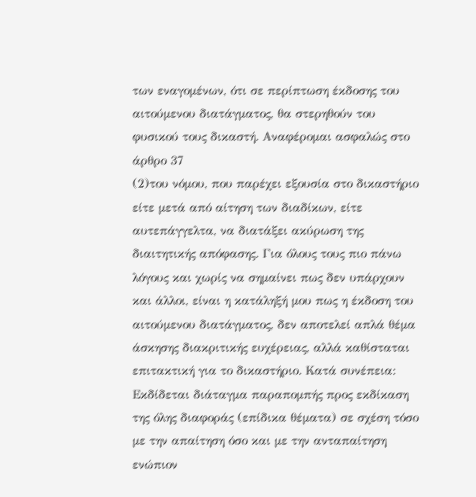των εναγομένων, ότι σε περίπτωση έκδοσης του αιτούμενου διατάγματος, θα στερηθούν του φυσικού τους δικαστή. Αναφέρομαι ασφαλώς στο άρθρο 37
(2)του νόμου, που παρέχει εξουσία στο δικαστήριο είτε μετά από αίτηση των διαδίκων, είτε αυτεπάγγελτα, να διατάξει ακύρωση της διαιτητικής απόφασης. Για όλους τους πιο πάνω λόγους και χωρίς να σημαίνει πως δεν υπάρχουν και άλλοι, είναι η κατάληξή μου πως η έκδοση του αιτούμενου διατάγματος, δεν αποτελεί απλά θέμα άσκησης διακριτικής ευχέρειας, αλλά καθίσταται επιτακτική για το δικαστήριο. Κατά συνέπεια: Εκδίδεται διάταγμα παραπομπής προς εκδίκαση της όλης διαφοράς (επίδικα θέματα) σε σχέση τόσο με την απαίτηση όσο και με την ανταπαίτηση ενώπιον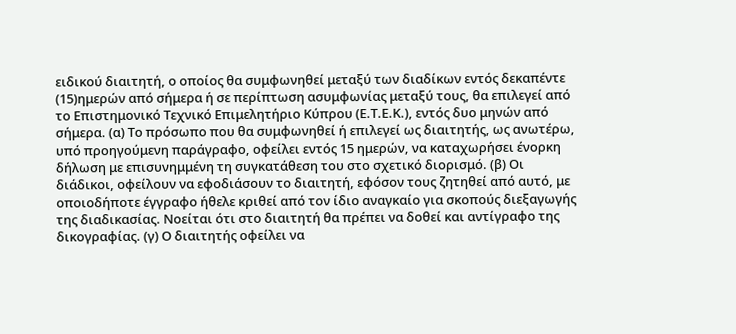ειδικού διαιτητή, ο οποίος θα συμφωνηθεί μεταξύ των διαδίκων εντός δεκαπέντε
(15)ημερών από σήμερα ή σε περίπτωση ασυμφωνίας μεταξύ τους, θα επιλεγεί από το Επιστημονικό Τεχνικό Επιμελητήριο Κύπρου (Ε.Τ.Ε.Κ.), εντός δυο μηνών από σήμερα. (α) Το πρόσωπο που θα συμφωνηθεί ή επιλεγεί ως διαιτητής, ως ανωτέρω, υπό προηγούμενη παράγραφο, οφείλει εντός 15 ημερών, να καταχωρήσει ένορκη δήλωση με επισυνημμένη τη συγκατάθεση του στο σχετικό διορισμό. (β) Οι διάδικοι, οφείλουν να εφοδιάσουν το διαιτητή, εφόσον τους ζητηθεί από αυτό, με οποιοδήποτε έγγραφο ήθελε κριθεί από τον ίδιο αναγκαίο για σκοπούς διεξαγωγής της διαδικασίας. Νοείται ότι στο διαιτητή θα πρέπει να δοθεί και αντίγραφο της δικογραφίας. (γ) Ο διαιτητής οφείλει να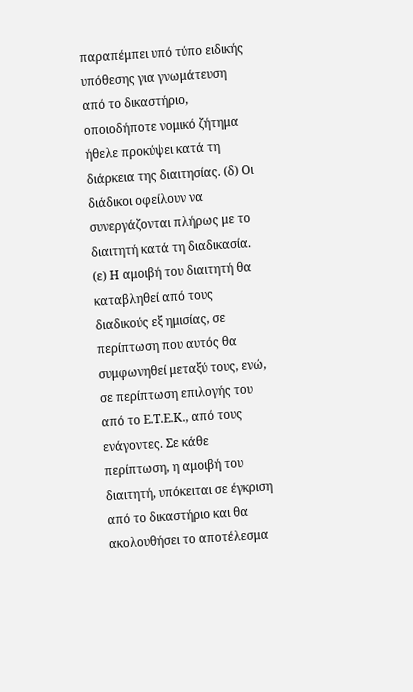παραπέμπει υπό τύπο ειδικής υπόθεσης για γνωμάτευση από το δικαστήριο, οποιοδήποτε νομικό ζήτημα ήθελε προκύψει κατά τη διάρκεια της διαιτησίας. (δ) Οι διάδικοι οφείλουν να συνεργάζονται πλήρως με το διαιτητή κατά τη διαδικασία. (ε) Η αμοιβή του διαιτητή θα καταβληθεί από τους διαδικούς εξ ημισίας, σε περίπτωση που αυτός θα συμφωνηθεί μεταξύ τους, ενώ, σε περίπτωση επιλογής του από το Ε.Τ.Ε.Κ., από τους ενάγοντες. Σε κάθε περίπτωση, η αμοιβή του διαιτητή, υπόκειται σε έγκριση από το δικαστήριο και θα ακολουθήσει το αποτέλεσμα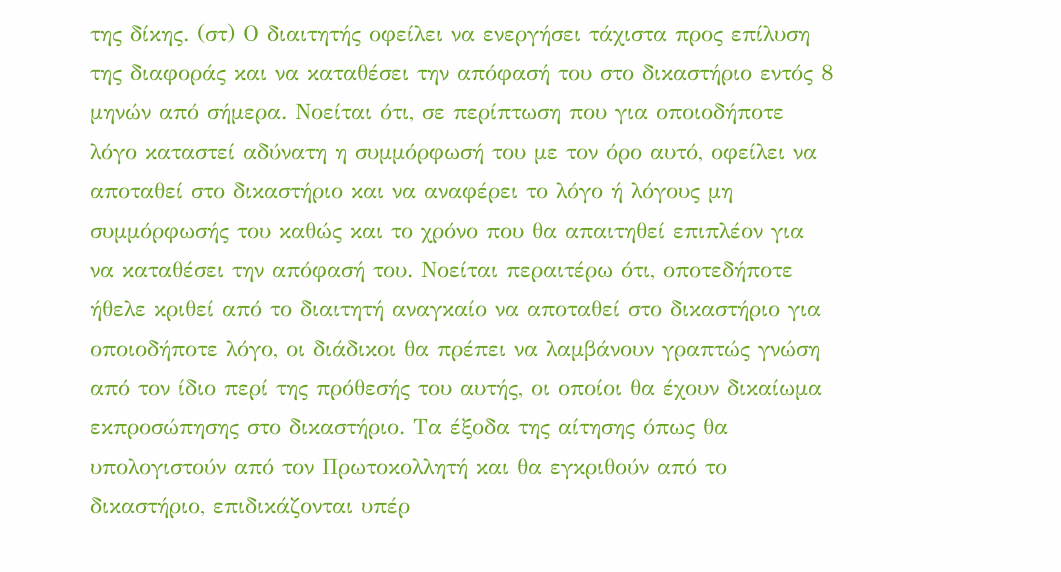της δίκης. (στ) Ο διαιτητής οφείλει να ενεργήσει τάχιστα προς επίλυση της διαφοράς και να καταθέσει την απόφασή του στο δικαστήριο εντός 8 μηνών από σήμερα. Νοείται ότι, σε περίπτωση που για οποιοδήποτε λόγο καταστεί αδύνατη η συμμόρφωσή του με τον όρο αυτό, οφείλει να αποταθεί στο δικαστήριο και να αναφέρει το λόγο ή λόγους μη συμμόρφωσής του καθώς και το χρόνο που θα απαιτηθεί επιπλέον για να καταθέσει την απόφασή του. Νοείται περαιτέρω ότι, οποτεδήποτε ήθελε κριθεί από το διαιτητή αναγκαίο να αποταθεί στο δικαστήριο για οποιοδήποτε λόγο, οι διάδικοι θα πρέπει να λαμβάνουν γραπτώς γνώση από τον ίδιο περί της πρόθεσής του αυτής, οι οποίοι θα έχουν δικαίωμα εκπροσώπησης στο δικαστήριο. Τα έξοδα της αίτησης όπως θα υπολογιστούν από τον Πρωτοκολλητή και θα εγκριθούν από το δικαστήριο, επιδικάζονται υπέρ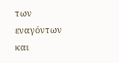των εναγόντων και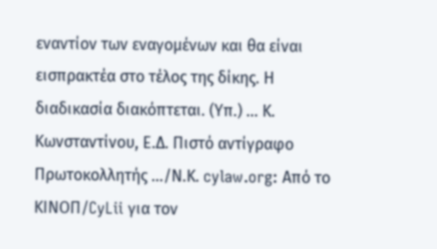εναντίον των εναγομένων και θα είναι εισπρακτέα στο τέλος της δίκης. Η διαδικασία διακόπτεται. (Υπ.) ... Κ. Κωνσταντίνου, Ε.Δ. Πιστό αντίγραφο Πρωτοκολλητής .../Ν.Κ. cylaw.org: Από το ΚΙΝOΠ/CyLii για τον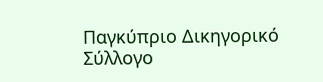Παγκύπριο Δικηγορικό Σύλλογο